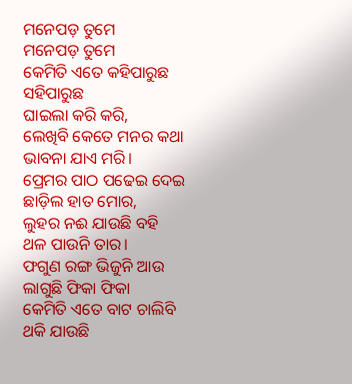ମନେପଡ଼ ତୁମେ
ମନେପଡ଼ ତୁମେ
କେମିତି ଏତେ କହିପାରୁଛ ସହିପାରୁଛ
ଘାଇଲା କରି କରି,
ଲେଖିବି କେତେ ମନର କଥା
ଭାବନା ଯାଏ ମରି।
ପ୍ରେମର ପାଠ ପଢେଇ ଦେଇ
ଛାଡ଼ିଲ ହାତ ମୋର,
ଲୁହର ନଈ ଯାଉଛି ବହି
ଥଳ ପାଉନି ତାର।
ଫଗୁଣ ରଙ୍ଗ ଭିଜୁନି ଆଉ
ଲାଗୁଛି ଫିକା ଫିକା
କେମିତି ଏତେ ବାଟ ଚାଲିବି
ଥକି ଯାଉଛି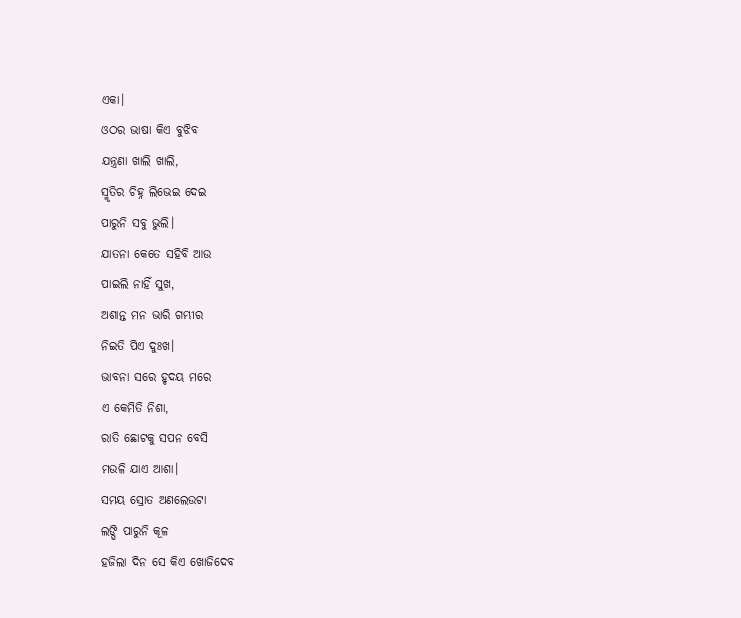ଏକା।
ଓଠର ଭାଷା କିଏ ବୁଝିବ
ଯନ୍ତ୍ରଣା ଖାଲି ଖାଲି,
ସ୍ମୃତିର ଚିହ୍ନ ଲିଭେଇ ଦେଇ
ପାରୁନି ସବୁ ଭୁଲି।
ଯାତନା କେତେ ସହିବି ଆଉ
ପାଇଲି ନାହିଁ ସୁଖ,
ଅଶାନ୍ତ ମନ ଭାରି ଗମ୍ଭୀର
ନିଇତି ପିଏ ଦୁଃଖ।
ଭାବନା ସରେ ହୃଦୟ ମରେ
ଏ କେମିତି ନିଶା,
ରାତି ଛୋଟକୁ ସପନ ବେସି
ମଉଳି ଯାଏ ଆଶା।
ସମୟ ସ୍ରୋତ ଅଣଲେଉଟା
ଲଙ୍ଘି ପାରୁନି କୂଳ
ହଜିଲା ଦିନ ସେ କିଏ ଖୋଜିଦେବ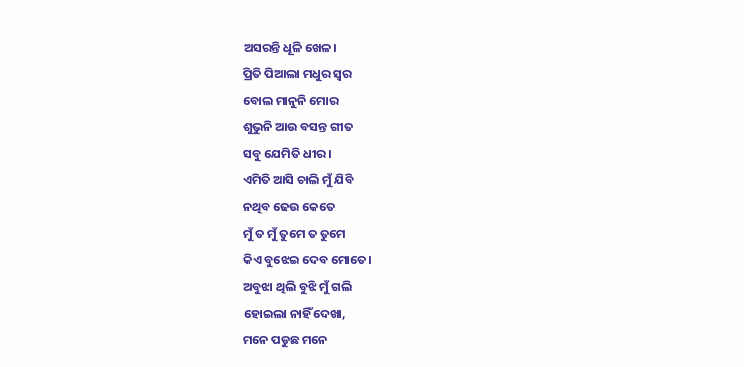ଅସରନ୍ତି ଧୂଳି ଖେଳ।
ପ୍ରିତି ପିଆଲା ମଧୁର ସ୍ୱର
ବୋଲ ମାନୁନି ମୋର
ଶୁଭୁନି ଆଉ ବସନ୍ତ ଗୀତ
ସବୁ ଯେମିତି ଧୀର।
ଏମିତି ଆସି ଚାଲି ମୁଁ ଯିବି
ନଥିବ ଢେଉ କେତେ
ମୁଁ ତ ମୁଁ ତୁମେ ତ ତୁମେ
କିଏ ବୁଝେଇ ଦେବ ମୋତେ।
ଅବୁଝା ଥିଲି ବୁଝି ମୁଁ ଗଲି
ହୋଇଲା ନାହିଁ ଦେଖା,
ମନେ ପଡୁଛ ମନେ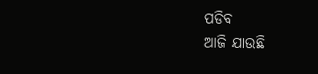ପଡିବ
ଆଜି ଯାଉଛି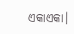ଏକାଏକା।